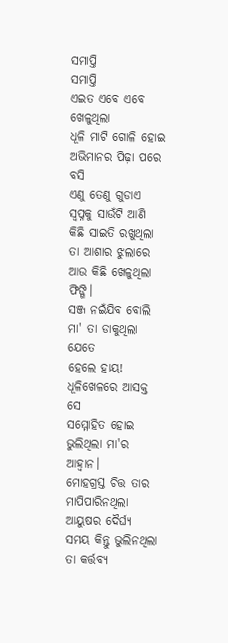ସମାପ୍ତି
ସମାପ୍ତି
ଏଇତ ଏବେ ଏବେ ଖେଳୁଥିଲା
ଧୂଳି ମାଟି ଗୋଳି ହୋଇ
ଅଭିମାନର ପିଢ଼ା ପରେ ବସି
ଏଣୁ ତେଣୁ ଗୁଡାଏ ସ୍ୱପ୍ନକୁ ସାଉଁଟି ଆଣି
କିଛି ସାଇତି ରଖୁଥିଲା ତା ଆଶାର ଝୁଲାରେ
ଆଉ କିଛି ଖେଳୁଥିଲା ଫିଙ୍ଗି।
ସଞ୍ଜ ନଇଁଯିବ ବୋଲି ମା' ତା ଡାକୁଥିଲା ଯେତେ
ହେଲେ ହାୟ!
ଧୂଳିଖେଳରେ ଆସକ୍ତ ସେ
ସମ୍ମୋହିତ ହୋଇ
ଭୁଲିଥିଲା ମା'ର ଆହ୍ୱାନ।
ମୋହଗ୍ରସ୍ତ ଚିତ୍ତ ତାର ମାପିପାରିନଥିଲା
ଆୟୁଷର ଦୈର୍ଘ୍ୟ
ସମୟ କିନ୍ତୁ ଭୁଲିନଥିଲା ତା କର୍ତ୍ତବ୍ୟ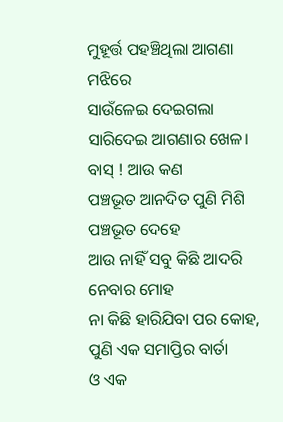ମୁହୂର୍ତ୍ତ ପହଞ୍ଚିଥିଲା ଆଗଣା ମଝିରେ
ସାଉଁଳେଇ ଦେଇଗଲା
ସାରିଦେଇ ଆଗଣାର ଖେଳ।
ବାସ୍ ! ଆଉ କଣ
ପଞ୍ଚଭୂତ ଆନଦିତ ପୁଣି ମିଶି
ପଞ୍ଚଭୂତ ଦେହେ
ଆଉ ନାହିଁ ସବୁ କିଛି ଆଦରି ନେବାର ମୋହ
ନା କିଛି ହାରିଯିବା ପର କୋହ,
ପୁଣି ଏକ ସମାପ୍ତିର ବାର୍ତା
ଓ ଏକ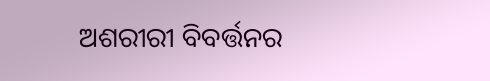ଅଶରୀରୀ ବିବର୍ତ୍ତନର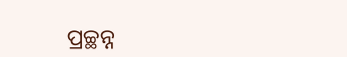ପ୍ରଚ୍ଛନ୍ନ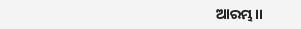ଆରମ୍ଭ।।